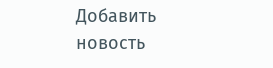Добавить новость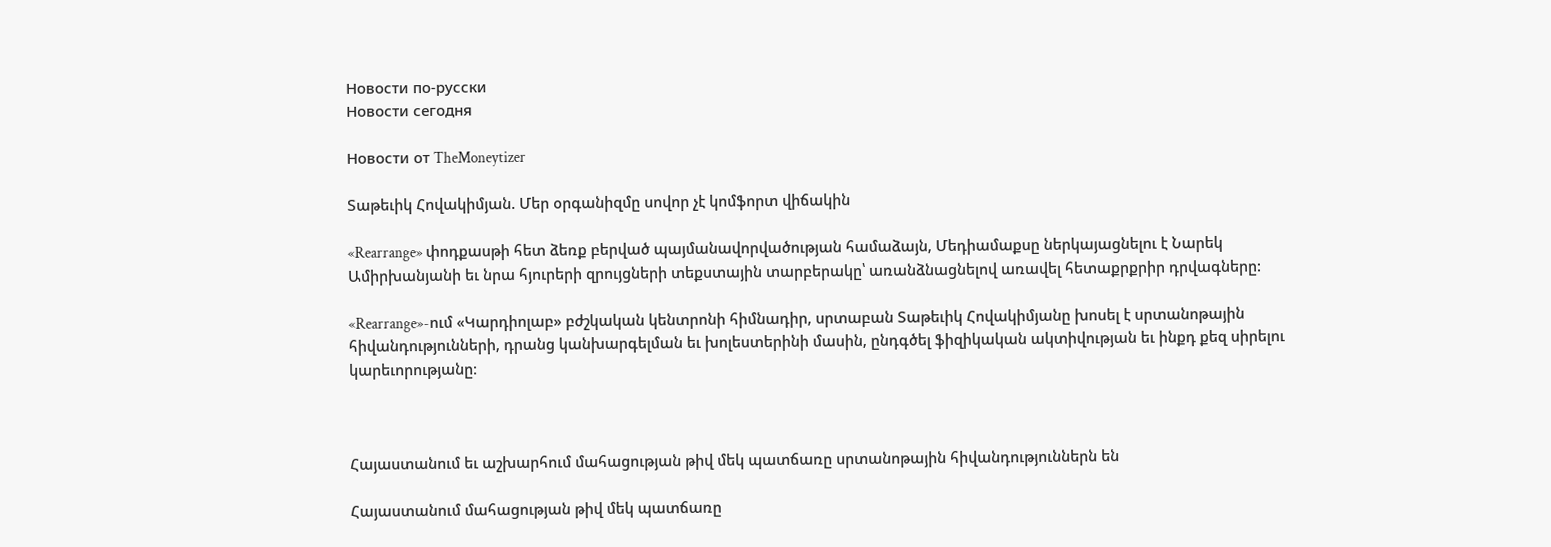Новости по-русски
Новости сегодня

Новости от TheMoneytizer

Տաթեւիկ Հովակիմյան. Մեր օրգանիզմը սովոր չէ կոմֆորտ վիճակին

«Rearrange» փոդքասթի հետ ձեռք բերված պայմանավորվածության համաձայն, Մեդիամաքսը ներկայացնելու է Նարեկ Ամիրխանյանի եւ նրա հյուրերի զրույցների տեքստային տարբերակը՝ առանձնացնելով առավել հետաքրքրիր դրվագները:

«Rearrange»-ում «Կարդիոլաբ» բժշկական կենտրոնի հիմնադիր, սրտաբան Տաթեւիկ Հովակիմյանը խոսել է սրտանոթային հիվանդությունների, դրանց կանխարգելման եւ խոլեստերինի մասին, ընդգծել ֆիզիկական ակտիվության եւ ինքդ քեզ սիրելու կարեւորությանը։



Հայաստանում եւ աշխարհում մահացության թիվ մեկ պատճառը սրտանոթային հիվանդություններն են

Հայաստանում մահացության թիվ մեկ պատճառը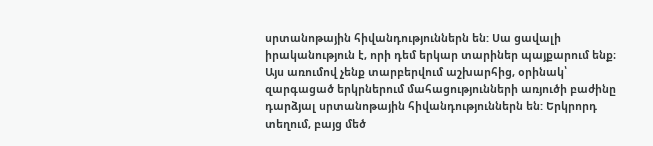սրտանոթային հիվանդություններն են: Սա ցավալի իրականություն է, որի դեմ երկար տարիներ պայքարում ենք։ Այս առումով չենք տարբերվում աշխարհից, օրինակ՝ զարգացած երկրներում մահացությունների առյուծի բաժինը դարձյալ սրտանոթային հիվանդություններն են: Երկրորդ տեղում, բայց մեծ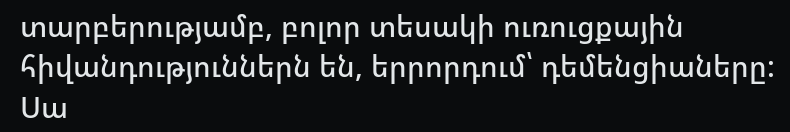տարբերությամբ, բոլոր տեսակի ուռուցքային հիվանդություններն են, երրորդում՝ դեմենցիաները: Սա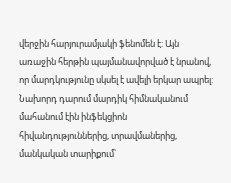վերջին հարյուրամյակի ֆենոմեն է: Այն առաջին հերթին պայմանավորված է նրանով, որ մարդկությունը սկսել է ավելի երկար ապրել: Նախորդ դարում մարդիկ հիմնականում մահանում էին ինֆեկցիոն հիվանդություններից, տրավմաներից, մանկական տարիքում՝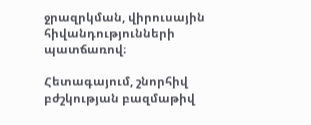ջրազրկման, վիրուսային հիվանդությունների պատճառով։

Հետագայում, շնորհիվ բժշկության բազմաթիվ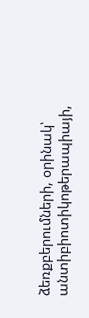ձեռքբերումների, օրինակ՝ անտիբիոտիկոթերապիայի,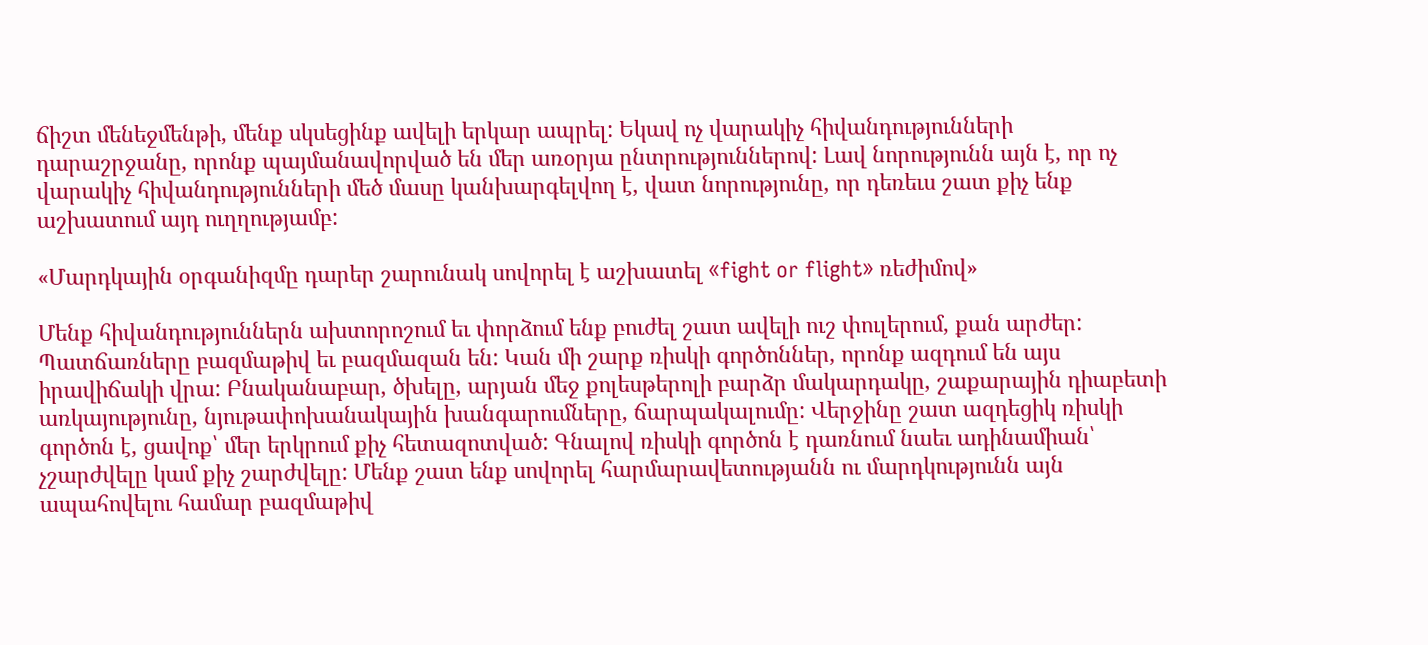ճիշտ մենեջմենթի, մենք սկսեցինք ավելի երկար ապրել: Եկավ ոչ վարակիչ հիվանդությունների դարաշրջանը, որոնք պայմանավորված են մեր առօրյա ընտրություններով: Լավ նորությունն այն է, որ ոչ վարակիչ հիվանդությունների մեծ մասը կանխարգելվող է, վատ նորությունը, որ դեռեւս շատ քիչ ենք աշխատում այդ ուղղությամբ:

«Մարդկային օրգանիզմը դարեր շարունակ սովորել է աշխատել «fight or flight» ռեժիմով»

Մենք հիվանդություններն ախտորոշում եւ փորձում ենք բուժել շատ ավելի ուշ փուլերում, քան արժեր: Պատճառները բազմաթիվ եւ բազմազան են: Կան մի շարք ռիսկի գործոններ, որոնք ազդում են այս իրավիճակի վրա: Բնականաբար, ծխելը, արյան մեջ քոլեսթերոլի բարձր մակարդակը, շաքարային դիաբետի առկայությունը, նյութափոխանակային խանգարումները, ճարպակալումը: Վերջինը շատ ազդեցիկ ռիսկի գործոն է, ցավոք՝ մեր երկրում քիչ հետազոտված: Գնալով ռիսկի գործոն է դառնում նաեւ ադինամիան՝ չշարժվելը կամ քիչ շարժվելը: Մենք շատ ենք սովորել հարմարավետությանն ու մարդկությունն այն ապահովելու համար բազմաթիվ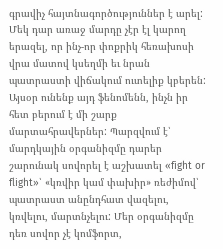գրավիչ հայտնագործություններ է արել: Մեկ դար առաջ մարդը չէր էլ կարող երազել, որ ինչ-որ փոքրիկ հեռախոսի վրա մատով կսեղմի եւ նրան պատրաստի վիճակում ուտելիք կբերեն: Այսօր ունենք այդ ֆենոմենն, ինչն իր հետ բերում է մի շարք մարտահրավերներ: Պարզվում է՝ մարդկային օրգանիզմը դարեր շարունակ սովորել է աշխատել «fight or flight»՝ «կռվիր կամ փախիր» ռեժիմով՝ պատրաստ անընդհատ վազելու, կռվելու, մարտնչելու: Մեր օրգանիզմը դեռ սովոր չէ կոմֆորտ,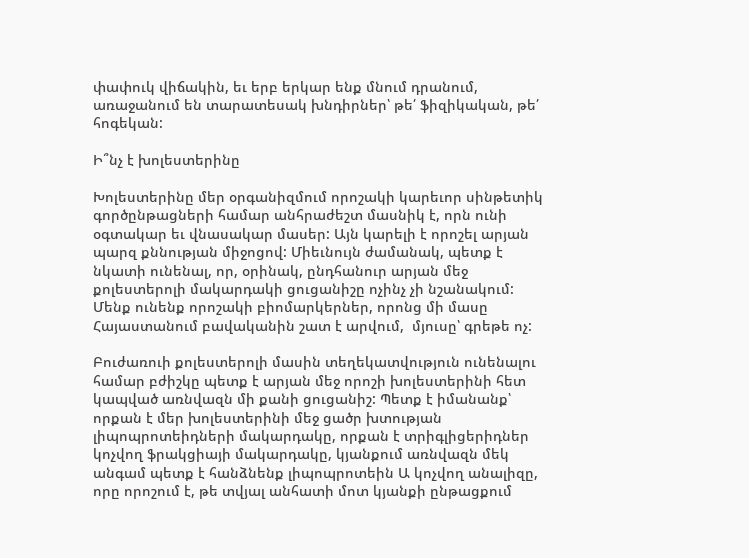փափուկ վիճակին, եւ երբ երկար ենք մնում դրանում, առաջանում են տարատեսակ խնդիրներ՝ թե՛ ֆիզիկական, թե՛ հոգեկան:

Ի՞նչ է խոլեստերինը

Խոլեստերինը մեր օրգանիզմում որոշակի կարեւոր սինթետիկ գործընթացների համար անհրաժեշտ մասնիկ է, որն ունի օգտակար եւ վնասակար մասեր: Այն կարելի է որոշել արյան պարզ քննության միջոցով: Միեւնույն ժամանակ, պետք է նկատի ունենալ, որ, օրինակ, ընդհանուր արյան մեջ քոլեստերոլի մակարդակի ցուցանիշը ոչինչ չի նշանակում: Մենք ունենք որոշակի բիոմարկերներ, որոնց մի մասը Հայաստանում բավականին շատ է արվում,  մյուսը՝ գրեթե ոչ:

Բուժառուի քոլեստերոլի մասին տեղեկատվություն ունենալու համար բժիշկը պետք է արյան մեջ որոշի խոլեստերինի հետ կապված առնվազն մի քանի ցուցանիշ: Պետք է իմանանք՝ որքան է մեր խոլեստերինի մեջ ցածր խտության լիպոպրոտեիդների մակարդակը, որքան է տրիգլիցերիդներ կոչվող ֆրակցիայի մակարդակը, կյանքում առնվազն մեկ անգամ պետք է հանձնենք լիպոպրոտեին Ա կոչվող անալիզը, որը որոշում է, թե տվյալ անհատի մոտ կյանքի ընթացքում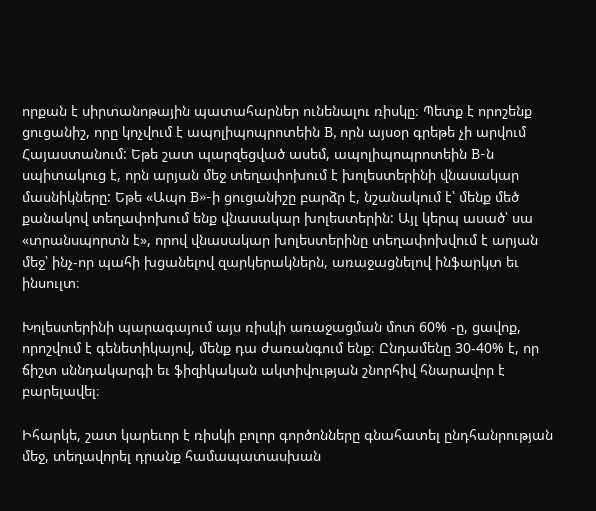որքան է սիրտանոթային պատահարներ ունենալու ռիսկը։ Պետք է որոշենք ցուցանիշ, որը կոչվում է ապոլիպոպրոտեին B, որն այսօր գրեթե չի արվում Հայաստանում: Եթե շատ պարզեցված ասեմ, ապոլիպոպրոտեին B-ն սպիտակուց է, որն արյան մեջ տեղափոխում է խոլեստերինի վնասակար մասնիկները: Եթե «Ապո B»-ի ցուցանիշը բարձր է, նշանակում է՝ մենք մեծ քանակով տեղափոխում ենք վնասակար խոլեստերին: Այլ կերպ ասած՝ սա «տրանսպորտն է», որով վնասակար խոլեստերինը տեղափոխվում է արյան մեջ՝ ինչ-որ պահի խցանելով զարկերակներն, առաջացնելով ինֆարկտ եւ ինսուլտ։

Խոլեստերինի պարագայում այս ռիսկի առաջացման մոտ 60% -ը, ցավոք, որոշվում է գենետիկայով, մենք դա ժառանգում ենք։ Ընդամենը 30-40% է, որ ճիշտ սննդակարգի եւ ֆիզիկական ակտիվության շնորհիվ հնարավոր է բարելավել։

Իհարկե, շատ կարեւոր է ռիսկի բոլոր գործոնները գնահատել ընդհանրության մեջ, տեղավորել դրանք համապատասխան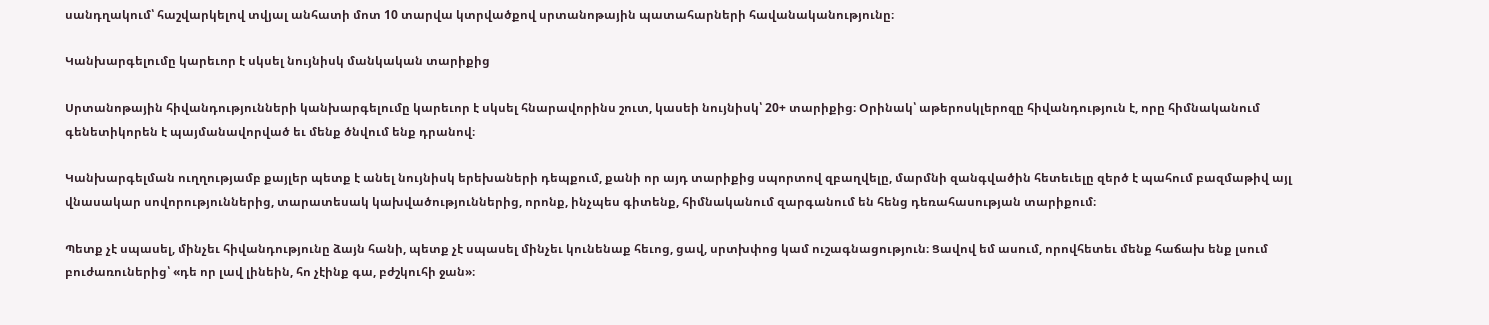սանդղակում՝ հաշվարկելով տվյալ անհատի մոտ 10 տարվա կտրվածքով սրտանոթային պատահարների հավանականությունը։

Կանխարգելումը կարեւոր է սկսել նույնիսկ մանկական տարիքից

Սրտանոթային հիվանդությունների կանխարգելումը կարեւոր է սկսել հնարավորինս շուտ, կասեի նույնիսկ՝ 20+ տարիքից։ Օրինակ՝ աթերոսկլերոզը հիվանդություն է, որը հիմնականում գենետիկորեն է պայմանավորված եւ մենք ծնվում ենք դրանով։

Կանխարգելման ուղղությամբ քայլեր պետք է անել նույնիսկ երեխաների դեպքում, քանի որ այդ տարիքից սպորտով զբաղվելը, մարմնի զանգվածին հետեւելը զերծ է պահում բազմաթիվ այլ վնասակար սովորություններից, տարատեսակ կախվածություններից, որոնք, ինչպես գիտենք, հիմնականում զարգանում են հենց դեռահասության տարիքում։

Պետք չէ սպասել, մինչեւ հիվանդությունը ձայն հանի, պետք չէ սպասել մինչեւ կունենաք հեւոց, ցավ, սրտխփոց կամ ուշագնացություն։ Ցավով եմ ասում, որովհետեւ մենք հաճախ ենք լսում բուժառուներից՝ «դե որ լավ լինեին, հո չէինք գա, բժշկուհի ջան»։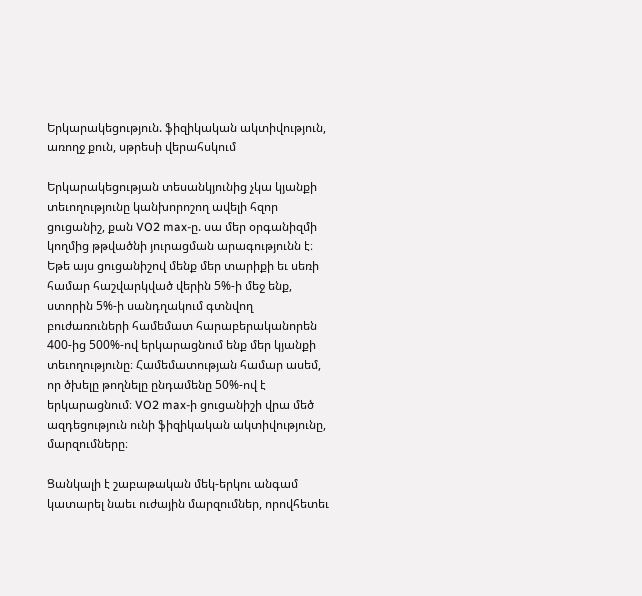Երկարակեցություն. ֆիզիկական ակտիվություն, առողջ քուն, սթրեսի վերահսկում

Երկարակեցության տեսանկյունից չկա կյանքի տեւողությունը կանխորոշող ավելի հզոր ցուցանիշ, քան VO2 max-ը. սա մեր օրգանիզմի կողմից թթվածնի յուրացման արագությունն է։ Եթե այս ցուցանիշով մենք մեր տարիքի եւ սեռի համար հաշվարկված վերին 5%-ի մեջ ենք, ստորին 5%-ի սանդղակում գտնվող բուժառուների համեմատ հարաբերականորեն 400-ից 500%-ով երկարացնում ենք մեր կյանքի տեւողությունը։ Համեմատության համար ասեմ, որ ծխելը թողնելը ընդամենը 50%-ով է երկարացնում։ VO2 max-ի ցուցանիշի վրա մեծ ազդեցություն ունի ֆիզիկական ակտիվությունը, մարզումները։

Ցանկալի է շաբաթական մեկ-երկու անգամ կատարել նաեւ ուժային մարզումներ, որովհետեւ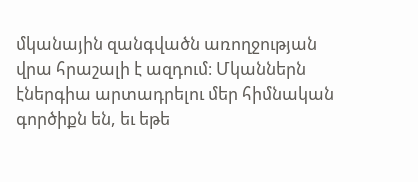մկանային զանգվածն առողջության վրա հրաշալի է ազդում։ Մկաններն էներգիա արտադրելու մեր հիմնական գործիքն են, եւ եթե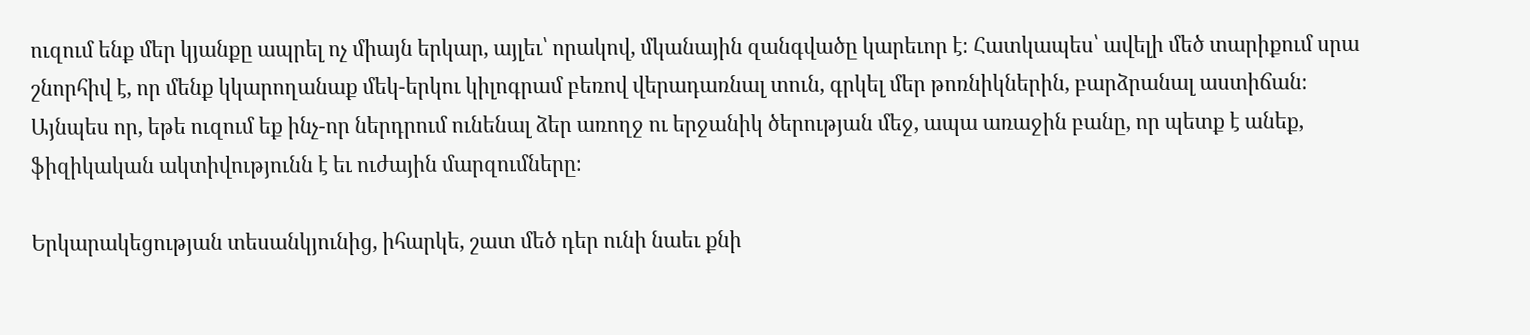ուզում ենք մեր կյանքը ապրել ոչ միայն երկար, այլեւ՝ որակով, մկանային զանգվածը կարեւոր է։ Հատկապես՝ ավելի մեծ տարիքում սրա շնորհիվ է, որ մենք կկարողանաք մեկ-երկու կիլոգրամ բեռով վերադառնալ տուն, գրկել մեր թոռնիկներին, բարձրանալ աստիճան։ Այնպես որ, եթե ուզում եք ինչ-որ ներդրում ունենալ ձեր առողջ ու երջանիկ ծերության մեջ, ապա առաջին բանը, որ պետք է անեք, ֆիզիկական ակտիվությունն է եւ ուժային մարզումները։

Երկարակեցության տեսանկյունից, իհարկե, շատ մեծ դեր ունի նաեւ քնի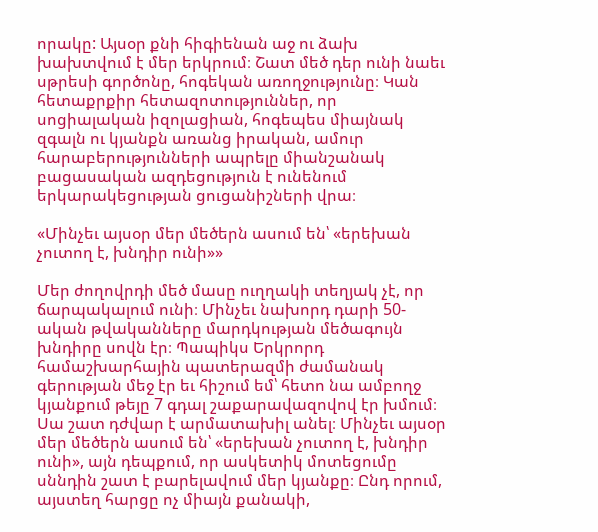որակը: Այսօր քնի հիգիենան աջ ու ձախ խախտվում է մեր երկրում։ Շատ մեծ դեր ունի նաեւ սթրեսի գործոնը, հոգեկան առողջությունը։ Կան հետաքրքիր հետազոտություններ, որ սոցիալական իզոլացիան, հոգեպես միայնակ զգալն ու կյանքն առանց իրական, ամուր հարաբերությունների ապրելը միանշանակ բացասական ազդեցություն է ունենում երկարակեցության ցուցանիշների վրա։

«Մինչեւ այսօր մեր մեծերն ասում են՝ «երեխան չուտող է, խնդիր ունի»»

Մեր ժողովրդի մեծ մասը ուղղակի տեղյակ չէ, որ ճարպակալում ունի։ Մինչեւ նախորդ դարի 50-ական թվականները մարդկության մեծագույն խնդիրը սովն էր։ Պապիկս Երկրորդ համաշխարհային պատերազմի ժամանակ գերության մեջ էր եւ հիշում եմ՝ հետո նա ամբողջ կյանքում թեյը 7 գդալ շաքարավազովով էր խմում։ Սա շատ դժվար է արմատախիլ անել։ Մինչեւ այսօր մեր մեծերն ասում են՝ «երեխան չուտող է, խնդիր ունի», այն դեպքում, որ ասկետիկ մոտեցումը սննդին շատ է բարելավում մեր կյանքը։ Ընդ որում, այստեղ հարցը ոչ միայն քանակի,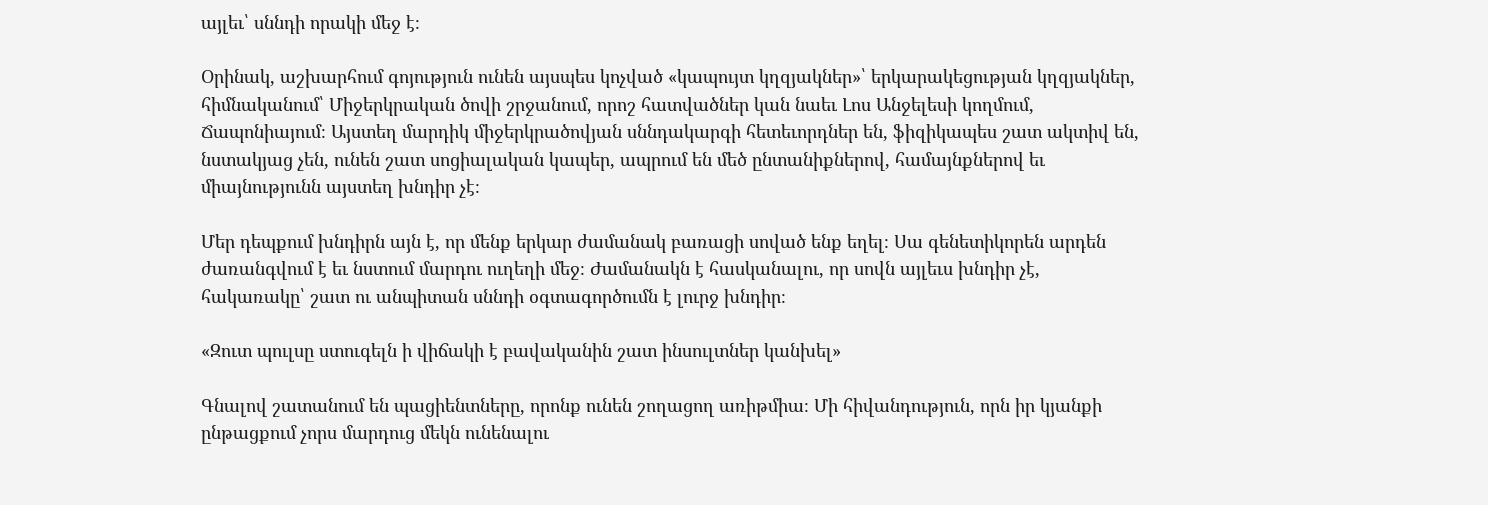այլեւ՝ սննդի որակի մեջ է։

Օրինակ, աշխարհում գոյություն ունեն այսպես կոչված «կապույտ կղզյակներ»՝ երկարակեցության կղզյակներ, հիմնականում՝ Միջերկրական ծովի շրջանում, որոշ հատվածներ կան նաեւ Լոս Անջելեսի կողմում, Ճապոնիայում։ Այստեղ մարդիկ միջերկրածովյան սննդակարգի հետեւորդներ են, ֆիզիկապես շատ ակտիվ են, նստակյաց չեն, ունեն շատ սոցիալական կապեր, ապրում են մեծ ընտանիքներով, համայնքներով եւ միայնությունն այստեղ խնդիր չէ։

Մեր դեպքում խնդիրն այն է, որ մենք երկար ժամանակ բառացի սոված ենք եղել։ Սա գենետիկորեն արդեն ժառանգվում է եւ նստում մարդու ուղեղի մեջ։ Ժամանակն է հասկանալու, որ սովն այլեւս խնդիր չէ, հակառակը՝ շատ ու անպիտան սննդի օգտագործումն է լուրջ խնդիր։

«Զուտ պուլսը ստուգելն ի վիճակի է բավականին շատ ինսուլտներ կանխել»

Գնալով շատանում են պացիենտները, որոնք ունեն շողացող առիթմիա։ Մի հիվանդություն, որն իր կյանքի ընթացքում չորս մարդուց մեկն ունենալու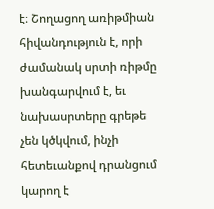է։ Շողացող առիթմիան հիվանդություն է, որի ժամանակ սրտի ռիթմը խանգարվում է, եւ նախասրտերը գրեթե չեն կծկվում, ինչի հետեւանքով դրանցում կարող է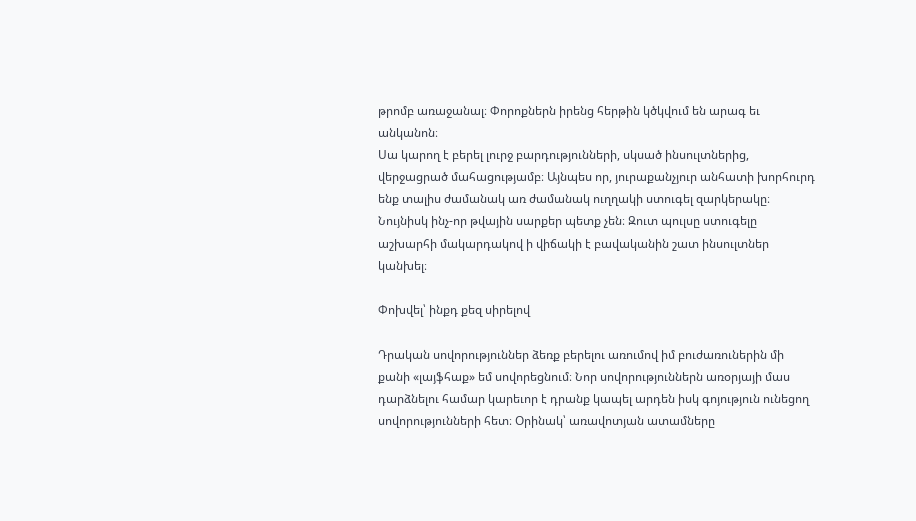թրոմբ առաջանալ։ Փորոքներն իրենց հերթին կծկվում են արագ եւ անկանոն։
Սա կարող է բերել լուրջ բարդությունների, սկսած ինսուլտներից, վերջացրած մահացությամբ։ Այնպես որ, յուրաքանչյուր անհատի խորհուրդ ենք տալիս ժամանակ առ ժամանակ ուղղակի ստուգել զարկերակը։ Նույնիսկ ինչ-որ թվային սարքեր պետք չեն։ Զուտ պուլսը ստուգելը աշխարհի մակարդակով ի վիճակի է բավականին շատ ինսուլտներ կանխել։

Փոխվել՝ ինքդ քեզ սիրելով

Դրական սովորություններ ձեռք բերելու առումով իմ բուժառուներին մի քանի «լայֆհաք» եմ սովորեցնում։ Նոր սովորություններն առօրյայի մաս դարձնելու համար կարեւոր է դրանք կապել արդեն իսկ գոյություն ունեցող սովորությունների հետ։ Օրինակ՝ առավոտյան ատամները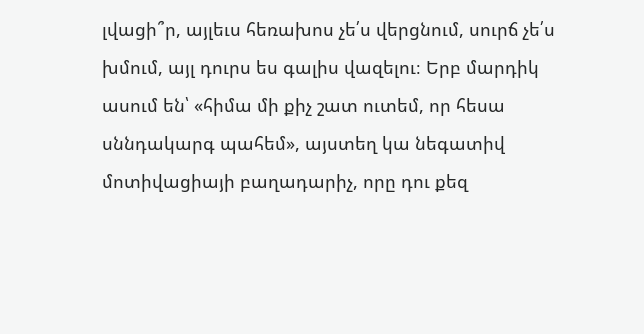լվացի՞ր, այլեւս հեռախոս չե՛ս վերցնում, սուրճ չե՛ս խմում, այլ դուրս ես գալիս վազելու։ Երբ մարդիկ ասում են՝ «հիմա մի քիչ շատ ուտեմ, որ հեսա սննդակարգ պահեմ», այստեղ կա նեգատիվ մոտիվացիայի բաղադարիչ, որը դու քեզ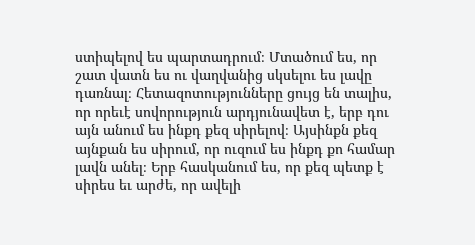ստիպելով ես պարտադրում։ Մտածում ես, որ շատ վատն ես ու վաղվանից սկսելու ես լավը դառնալ։ Հետազոտությունները ցույց են տալիս, որ որեւէ սովորություն արդյունավետ է, երբ դու այն անում ես ինքդ քեզ սիրելով։ Այսինքն քեզ այնքան ես սիրում, որ ուզում ես ինքդ քո համար լավն անել։ Երբ հասկանում ես, որ քեզ պետք է սիրես եւ արժե, որ ավելի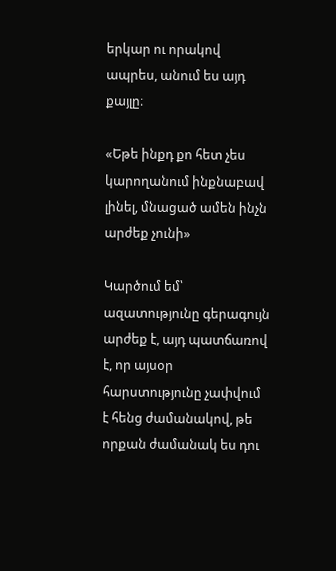երկար ու որակով ապրես, անում ես այդ քայլը։

«Եթե ինքդ քո հետ չես կարողանում ինքնաբավ լինել, մնացած ամեն ինչն արժեք չունի»

Կարծում եմ՝ ազատությունը գերագույն արժեք է, այդ պատճառով է, որ այսօր հարստությունը չափվում է հենց ժամանակով, թե որքան ժամանակ ես դու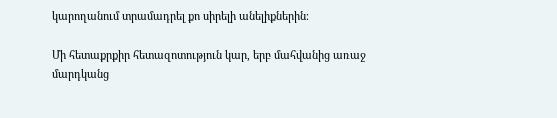կարողանում տրամադրել քո սիրելի անելիքներին։

Մի հետաքրքիր հետազոտություն կար, երբ մահվանից առաջ մարդկանց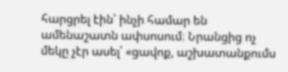հարցրել էին՝ ինչի համար են ամենաշատն ափսոսում։ Նրանցից ոչ մեկը չէր ասել՝ «ցավոք, աշխատանքումս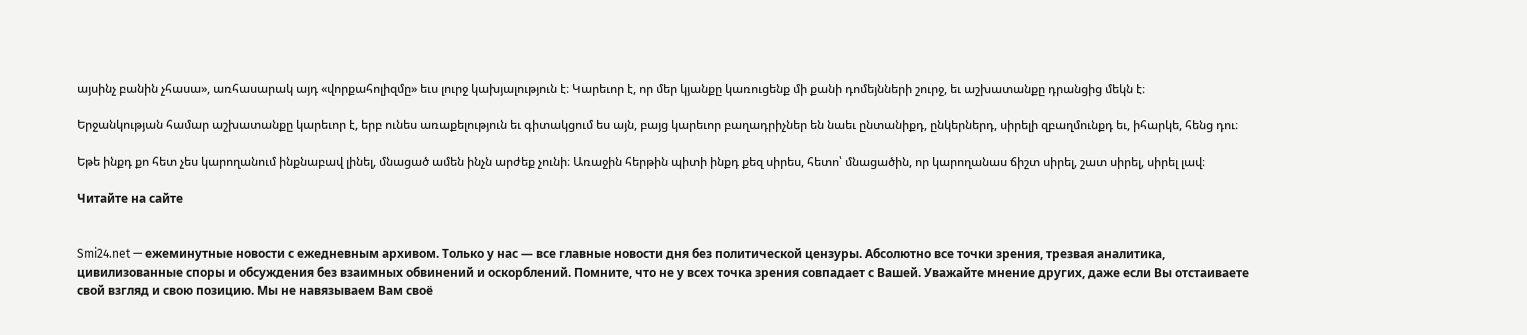այսինչ բանին չհասա», առհասարակ այդ «վորքահոլիզմը» եւս լուրջ կախյալություն է։ Կարեւոր է, որ մեր կյանքը կառուցենք մի քանի դոմեյնների շուրջ, եւ աշխատանքը դրանցից մեկն է։

Երջանկության համար աշխատանքը կարեւոր է, երբ ունես առաքելություն եւ գիտակցում ես այն, բայց կարեւոր բաղադրիչներ են նաեւ ընտանիքդ, ընկերներդ, սիրելի զբաղմունքդ եւ, իհարկե, հենց դու։

Եթե ինքդ քո հետ չես կարողանում ինքնաբավ լինել, մնացած ամեն ինչն արժեք չունի։ Առաջին հերթին պիտի ինքդ քեզ սիրես, հետո՝ մնացածին, որ կարողանաս ճիշտ սիրել, շատ սիրել, սիրել լավ։

Читайте на сайте


Smi24.net — ежеминутные новости с ежедневным архивом. Только у нас — все главные новости дня без политической цензуры. Абсолютно все точки зрения, трезвая аналитика, цивилизованные споры и обсуждения без взаимных обвинений и оскорблений. Помните, что не у всех точка зрения совпадает с Вашей. Уважайте мнение других, даже если Вы отстаиваете свой взгляд и свою позицию. Мы не навязываем Вам своё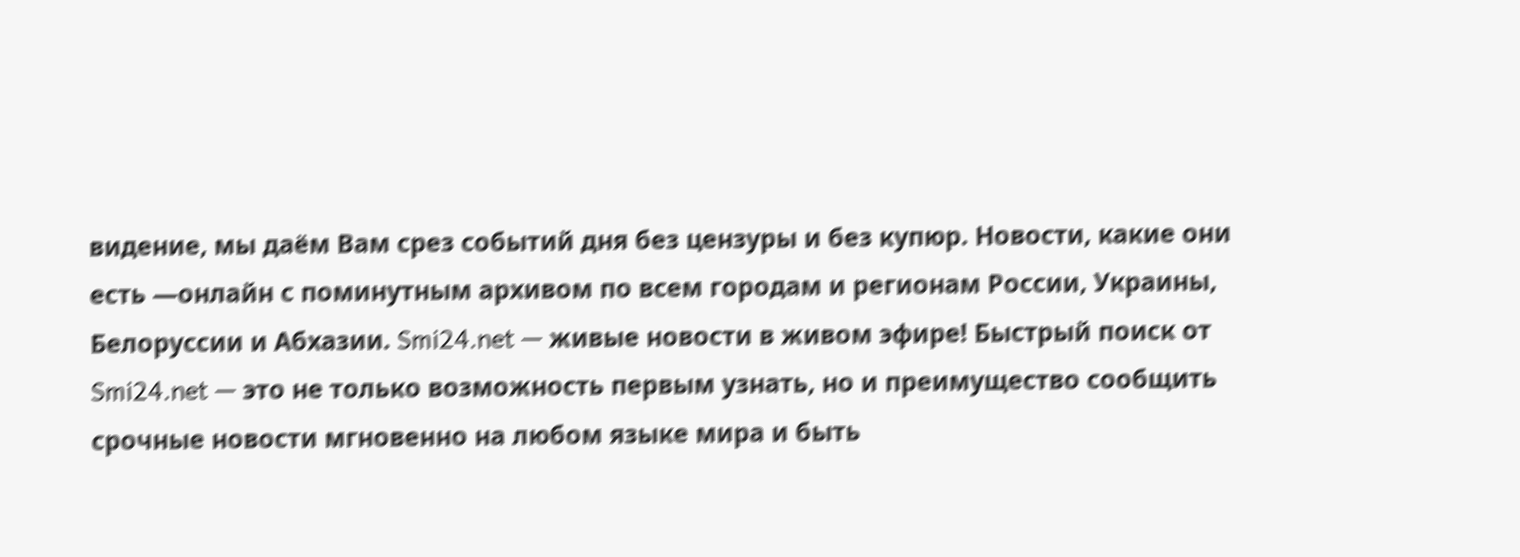видение, мы даём Вам срез событий дня без цензуры и без купюр. Новости, какие они есть —онлайн с поминутным архивом по всем городам и регионам России, Украины, Белоруссии и Абхазии. Smi24.net — живые новости в живом эфире! Быстрый поиск от Smi24.net — это не только возможность первым узнать, но и преимущество сообщить срочные новости мгновенно на любом языке мира и быть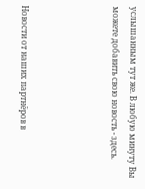услышанным тут же. В любую минуту Вы можете добавить свою новость - здесь.




Новости от наших партнёров в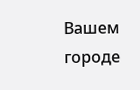Вашем городе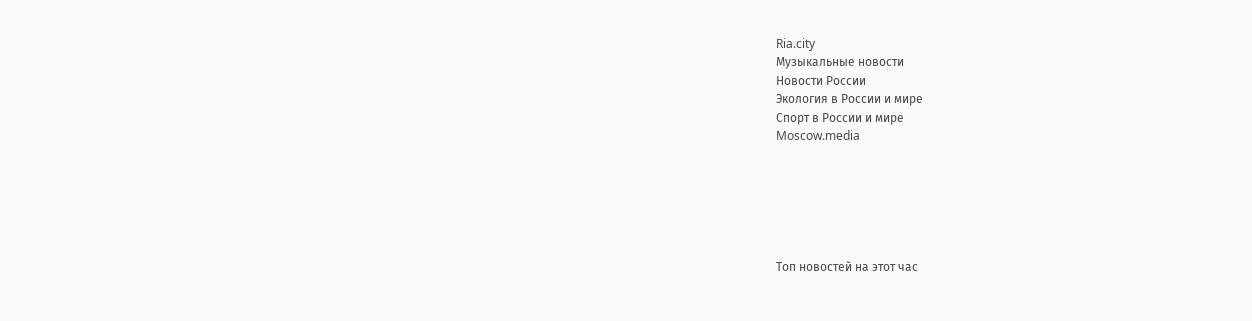Ria.city
Музыкальные новости
Новости России
Экология в России и мире
Спорт в России и мире
Moscow.media






Топ новостей на этот час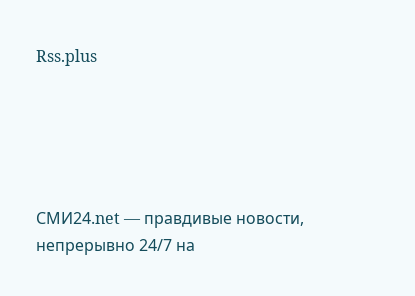Rss.plus





СМИ24.net — правдивые новости, непрерывно 24/7 на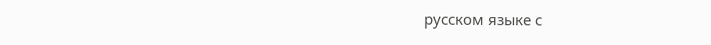русском языке с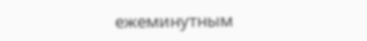ежеминутным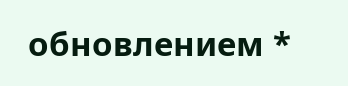обновлением *